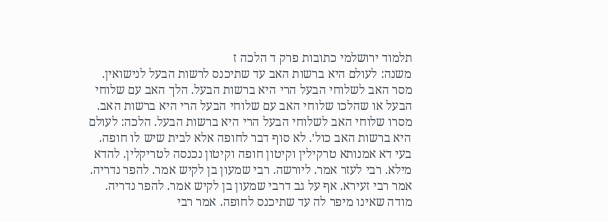תלמוד ירושלמי כתובות פרק ד הלכה ז
משנה: לעולם היא ברשות האב עד שתיכנס לרשות הבעל לנישואין. מסר האב לשלוחי הבעל הרי היא ברשות הבעל. הלך האב עם שלוחי הבעל או שהלכו שלוחי האב עם שלוחי הבעל הרי היא ברשות האב. מסרו שלוחי האב לשלוחי הבעל הרי היא ברשות הבעל. הלכה: לעולם היא ברשות האב כול׳. לא סוף דבר לחופה אלא לבית שיש לו חופה. בעי דא אמנותא טרקילין וקיטון חופה וקיטון נכנסה לטריקלין. להדא מילא. רבי לעזר אמר. ליורשה. רבי שמעון בן לקיש אמר. להפר נדריה. אמר רבי זעירא. אף על גב דרבי שמעון בן לקיש אמר. להפר נדריה. מודה שאינו מיפר לה עד שתיכנס לחופה. אמר רבי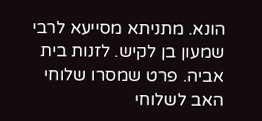הונא. מתניתא מסייעא לרבי שמעון בן לקיש. לזנות בית אביה. פרט שמסרו שלוחי האב לשלוחי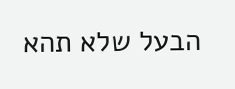הבעל שלא תהא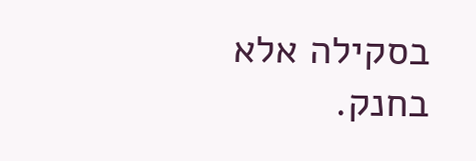בסקילה אלא בחנק.